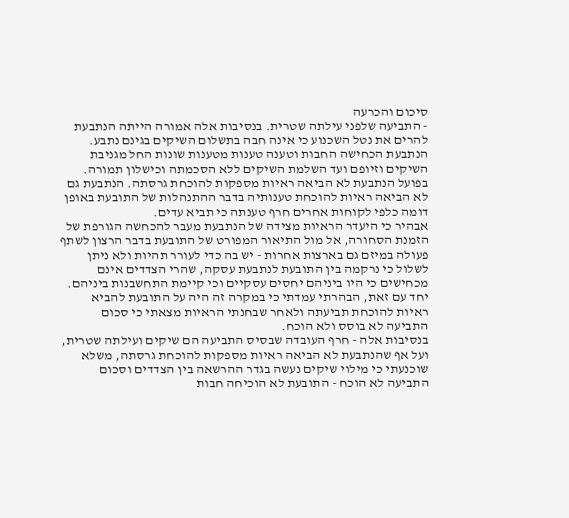סיכום והכרעה
- התביעה שלפני עילתה שטרית. בנסיבות אלה אמורה הייתה הנתבעת להרים את נטל השכנוע כי אינה חבה בתשלום השיקים בגינם נתבע. הנתבעת הכחישה החבות וטענה טענות מטענות שונות החל מגניבת השיקים וזיופם ועד השלמת השיקים ללא הסכמתה וכישלון תמורה. בפועל הנתבעת לא הביאה ראיות מספקות להוכחת גרסתה. הנתבעת גם לא הביאה ראיות להוכחת טענותיה בדבר ההתנהלות של התובעת באופן דומה כלפי לקוחות אחרים חרף טענתה כי תביא עדים.
אבהיר כי היעדר הראיות מצידה של הנתבעת מעבר להכחשה הגורפת של הזמנת הסחורה, אל מול התיאור המפורט של התובעת בדבר הרצון לשתף פעולה במיזם גם בארצות אחרות - יש בה כדי לעורר תהיות ולא ניתן לשלול כי נרקמה בין התובעת לנתבעת עסקה, שהרי הצדדים אינם מכחישים כי היו ביניהם יחסים עסקיים וכי קיימת התחשבנות ביניהם.
יחד עם זאת, הבהרתי עמדתי כי במקרה זה היה על התובעת להביא ראיות להוכחת תביעתה ולאחר שבחנתי הראיות מצאתי כי סכום התביעה לא בוסס ולא הוכח.
בנסיבות אלה - חרף העובדה שבסיס התביעה הם שיקים ועילתה שטרית, ועל אף שהנתבעת לא הביאה ראיות מספקות להוכחת גרסתה, משלא שוכנעתי כי מילוי שיקים נעשה בגדר ההרשאה בין הצדדים וסכום התביעה לא הוכח - התובעת לא הוכיחה חבות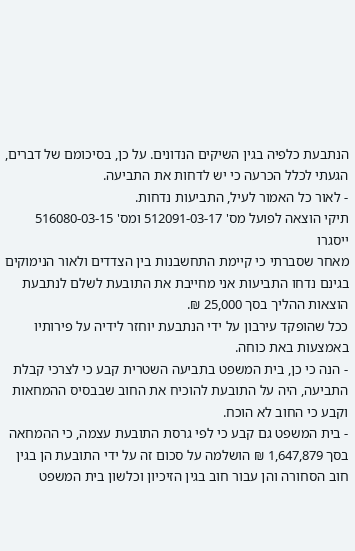הנתבעת כלפיה בגין השיקים הנדונים. על כן, בסיכומם של דברים, הגעתי לכלל הכרעה כי יש לדחות את התביעה.
- לאור כל האמור לעיל, התביעות נדחות.
תיקי הוצאה לפועל מס' 512091-03-17 ומס' 516080-03-15 ייסגרו
מאחר שסברתי כי קיימת התחשבנות בין הצדדים ולאור הנימוקים בגינם נדחו התביעות אני מחייבת את התובעת לשלם לנתבעת הוצאות ההליך בסך 25,000 ₪.
ככל שהופקד עירבון על ידי הנתבעת יוחזר לידיה על פירותיו באמצעות באת כוחה.
- הנה כי כן, בית המשפט בתביעה השטרית קבע כי לצרכי קבלת התביעה, היה על התובעת להוכיח את החוב שבבסיס ההמחאות וקבע כי החוב לא הוכח.
- בית המשפט גם קבע כי לפי גרסת התובעת עצמה, כי ההמחאה בסך 1,647,879 ₪ הושלמה על סכום זה על ידי התובעת הן בגין חוב הסחורה והן עבור חוב בגין הזיכיון וכלשון בית המשפט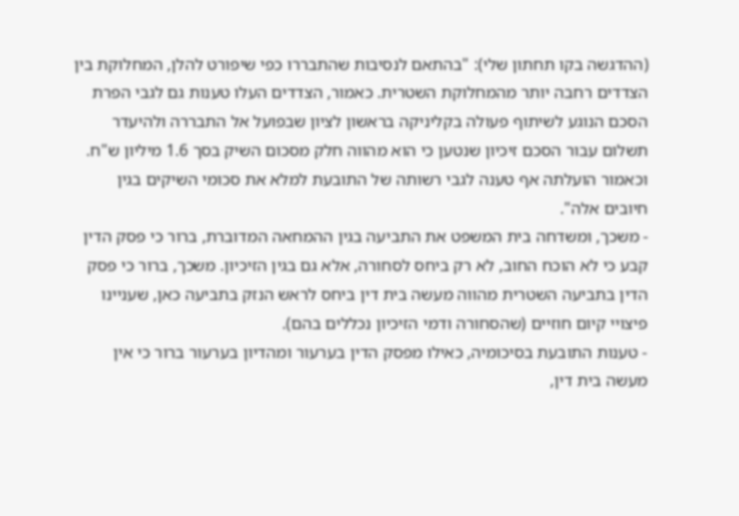(ההדגשה בקו תחתון שלי): "בהתאם לנסיבות שהתבררו כפי שיפורט להלן, המחלוקת בין הצדדים רחבה יותר מהמחלוקת השטרית. כאמור, הצדדים העלו טענות גם לגבי הפרת הסכם הנוגע לשיתוף פעולה בקליניקה בראשון לציון שבפועל אל התבררה ולהיעדר תשלום עבור הסכם זיכיון שנטען כי הוא מהווה חלק מסכום השיק בסך 1.6 מיליון ש"ח. וכאמור הועלתה אף טענה לגבי רשותה של התובעת למלא את סכומי השיקים בגין חיובים אלה".
- משכך, ומשדחה בית המשפט את התביעה בגין ההמחאה המדוברת, ברור כי פסק הדין קבע כי לא הוכח החוב, לא רק ביחס לסחורה, אלא גם בגין הזיכיון. משכך, ברור כי פסק הדין בתביעה השטרית מהווה מעשה בית דין ביחס לראש הנזק בתביעה כאן, שעניינו פיצויי קיום חוזיים (שהסחורה ודמי הזיכיון נכללים בהם).
- טענות התובעת בסיכומיה, כאילו מפסק הדין בערעור ומהדיון בערעור ברור כי אין מעשה בית דין,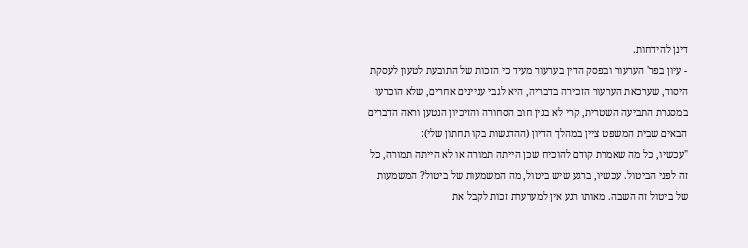דינן להידחות.
- עיון בפר' הערעור ובפסק הדין בערעור מעיד כי הזכות של התובעת לטעון לעסקת היסוד, שערכאת הערעור הזכירה בדבריה, היא לגבי עניינים אחרים, שלא הוכרעו במסגרת התביעה השטרית, קרי לא בגין חוב הסחורה והזיכיון הנטען וראה הדברים הבאים שבית המשפט ציין במהלך הדיון (ההדגשות בקו תחתון שלי):
"עכשיו, כל מה שאמרת קודם להוכיח שכן הייתה תמורה או לא הייתה תמורה, כל זה לפני הביטול. עכשיו, ברגע שיש ביטול, מה המשמעות של ביטול? המשמעות של ביטול זה השבה. מאותו רגע אין למערערת זכות לקבל את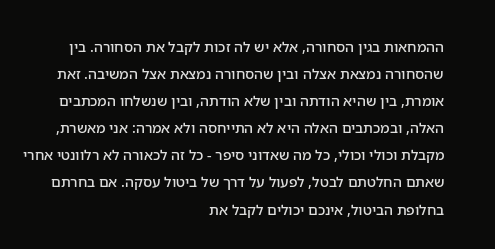ההמחאות בגין הסחורה, אלא יש לה זכות לקבל את הסחורה. בין שהסחורה נמצאת אצלה ובין שהסחורה נמצאת אצל המשיבה. זאת אומרת, בין שהיא הודתה ובין שלא הודתה, ובין שנשלחו המכתבים האלה, ובמכתבים האלה היא לא התייחסה ולא אמרה: אני מאשרת, מקבלת וכולי וכולי, כל מה שאדוני סיפר - כל זה לכאורה לא רלוונטי אחרי שאתם החלטתם לבטל, לפעול על דרך של ביטול עסקה. אם בחרתם בחלופת הביטול, אינכם יכולים לקבל את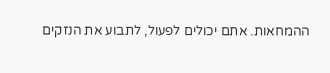ההמחאות. אתם יכולים לפעול, לתבוע את הנזקים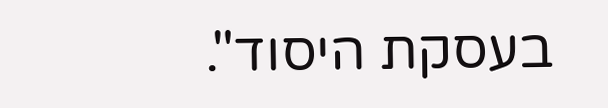בעסקת היסוד".